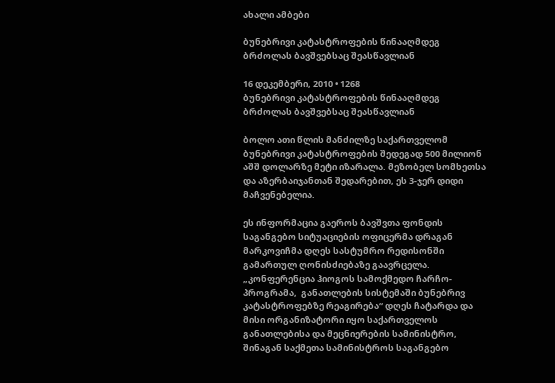ახალი ამბები

ბუნებრივი კატასტროფების წინააღმდეგ ბრძოლას ბავშვებსაც შეასწავლიან

16 დეკემბერი, 2010 • 1268
ბუნებრივი კატასტროფების წინააღმდეგ ბრძოლას ბავშვებსაც შეასწავლიან

ბოლო ათი წლის მანძილზე საქართველომ ბუნებრივი კატასტროფების შედეგად 500 მილიონ აშშ დოლარზე მეტი იზარალა. მეზობელ სომხეთსა და აზერბაიჯანთან შედარებით, ეს 3-ჯერ დიდი მაჩვენებელია.

ეს ინფორმაცია გაეროს ბავშვთა ფონდის საგანგებო სიტუაციების ოფიცერმა დრაგან მარკოვიჩმა დღეს სასტუმრო რედისონში გამართულ ღონისძიებაზე გაავრცელა.  „კონფერენცია ჰიოგოს სამოქმედო ჩარჩო-პროგრამა,  განათლების სისტემაში ბუნებრივ კატასტროფებზე რეაგირება“ დღეს ჩატარდა და მისი ორგანიზატორი იყო საქართველოს განათლებისა და მეცნიერების სამინისტრო, შინაგან საქმეთა სამინისტროს საგანგებო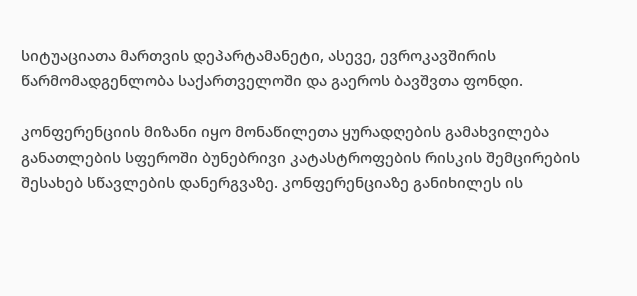სიტუაციათა მართვის დეპარტამანეტი, ასევე, ევროკავშირის წარმომადგენლობა საქართველოში და გაეროს ბავშვთა ფონდი.

კონფერენციის მიზანი იყო მონაწილეთა ყურადღების გამახვილება განათლების სფეროში ბუნებრივი კატასტროფების რისკის შემცირების შესახებ სწავლების დანერგვაზე. კონფერენციაზე განიხილეს ის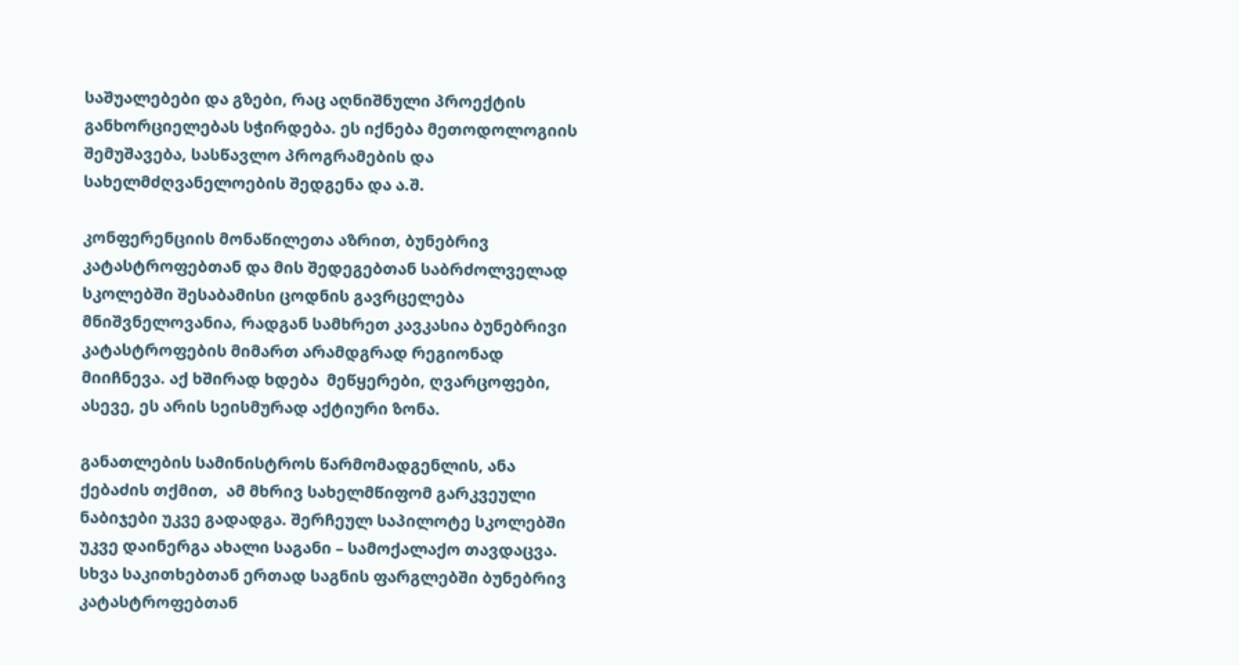საშუალებები და გზები, რაც აღნიშნული პროექტის განხორციელებას სჭირდება. ეს იქნება მეთოდოლოგიის შემუშავება, სასწავლო პროგრამების და სახელმძღვანელოების შედგენა და ა.შ.

კონფერენციის მონაწილეთა აზრით, ბუნებრივ კატასტროფებთან და მის შედეგებთან საბრძოლველად სკოლებში შესაბამისი ცოდნის გავრცელება მნიშვნელოვანია, რადგან სამხრეთ კავკასია ბუნებრივი კატასტროფების მიმართ არამდგრად რეგიონად მიიჩნევა. აქ ხშირად ხდება  მეწყერები, ღვარცოფები, ასევე, ეს არის სეისმურად აქტიური ზონა.

განათლების სამინისტროს წარმომადგენლის, ანა ქებაძის თქმით,  ამ მხრივ სახელმწიფომ გარკვეული ნაბიჯები უკვე გადადგა. შერჩეულ საპილოტე სკოლებში უკვე დაინერგა ახალი საგანი – სამოქალაქო თავდაცვა. სხვა საკითხებთან ერთად საგნის ფარგლებში ბუნებრივ კატასტროფებთან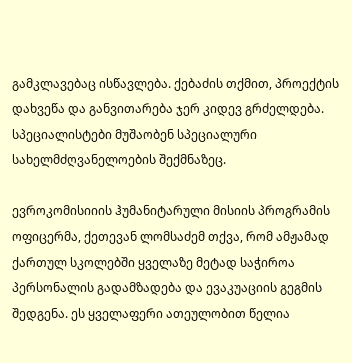გამკლავებაც ისწავლება. ქებაძის თქმით, პროექტის დახვეწა და განვითარება ჯერ კიდევ გრძელდება. სპეციალისტები მუშაობენ სპეციალური სახელმძღვანელოების შექმნაზეც.

ევროკომისიიის ჰუმანიტარული მისიის პროგრამის ოფიცერმა, ქეთევან ლომსაძემ თქვა, რომ ამჟამად ქართულ სკოლებში ყველაზე მეტად საჭიროა პერსონალის გადამზადება და ევაკუაციის გეგმის შედგენა. ეს ყველაფერი ათეულობით წელია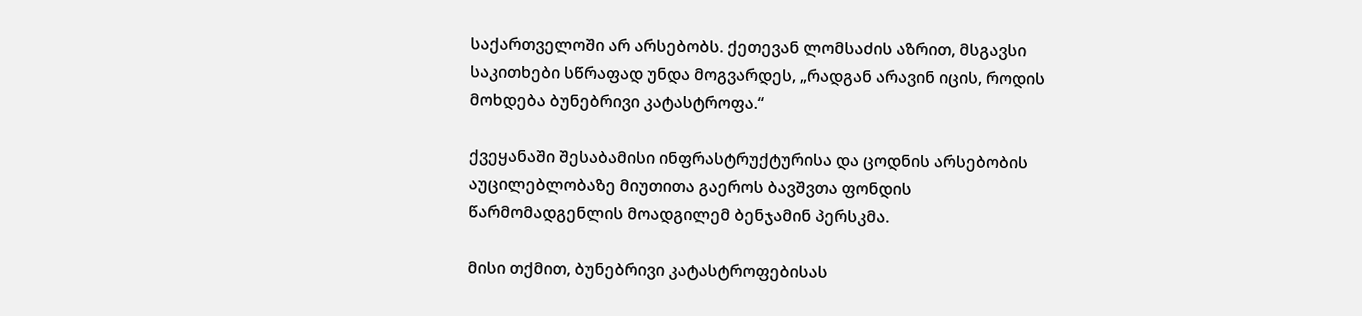საქართველოში არ არსებობს. ქეთევან ლომსაძის აზრით, მსგავსი საკითხები სწრაფად უნდა მოგვარდეს, „რადგან არავინ იცის, როდის მოხდება ბუნებრივი კატასტროფა.“

ქვეყანაში შესაბამისი ინფრასტრუქტურისა და ცოდნის არსებობის აუცილებლობაზე მიუთითა გაეროს ბავშვთა ფონდის წარმომადგენლის მოადგილემ ბენჯამინ პერსკმა.

მისი თქმით, ბუნებრივი კატასტროფებისას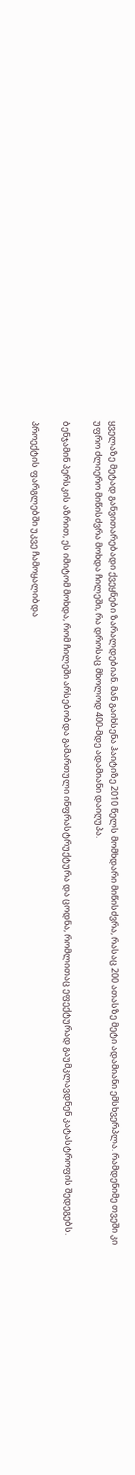ყველაზე მეტად განვითარებადი ქვეყნები ზარალდებიან. მან გაიხსენა ჰაიტიზე 2010 წელს მომხდარი მიწისძვრა, რასაც 200 ათასზე მეტი ადამიანი ემსხვერპლა. რამდენიმე თვეში კი უფრო ძლიერო მიწისძვრა მოხდა ჩილეში, რა დროსაც მხოლოდ 400-მდე ადამიანი დაიღუპა.

ბენჯამინ პერსკის აზრით, ეს იმიტომ მოხდა, რომ ჩილეში არსებობდა გამართული ინფრასტრუქტურა და ცოდნა, რომლითაც ეფექტურად გაუმკლავდნენ კატასტროფის შედეგებს.

პროექტის ფარგლებში უკვე ჩამოყალიბდა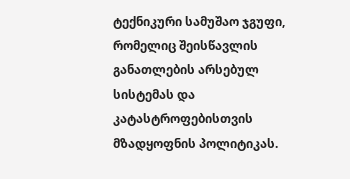ტექნიკური სამუშაო ჯგუფი, რომელიც შეისწავლის განათლების არსებულ სისტემას და კატასტროფებისთვის მზადყოფნის პოლიტიკას.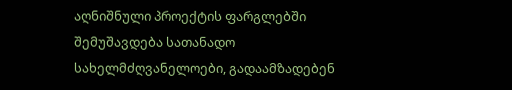აღნიშნული პროექტის ფარგლებში შემუშავდება სათანადო სახელმძღვანელოები, გადაამზადებენ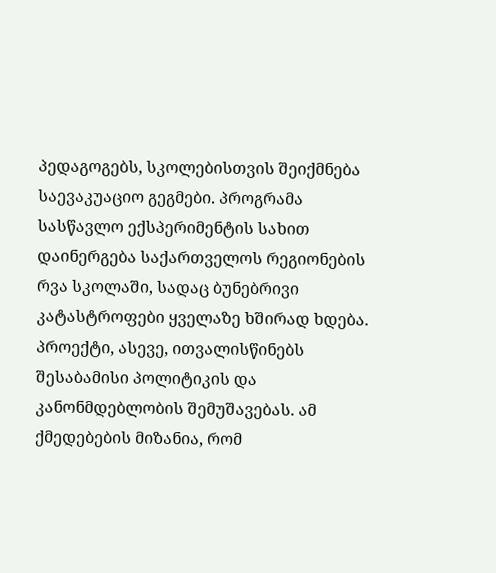პედაგოგებს, სკოლებისთვის შეიქმნება საევაკუაციო გეგმები. პროგრამა სასწავლო ექსპერიმენტის სახით დაინერგება საქართველოს რეგიონების რვა სკოლაში, სადაც ბუნებრივი კატასტროფები ყველაზე ხშირად ხდება. პროექტი, ასევე, ითვალისწინებს შესაბამისი პოლიტიკის და კანონმდებლობის შემუშავებას. ამ ქმედებების მიზანია, რომ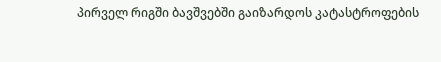პირველ რიგში ბავშვებში გაიზარდოს კატასტროფების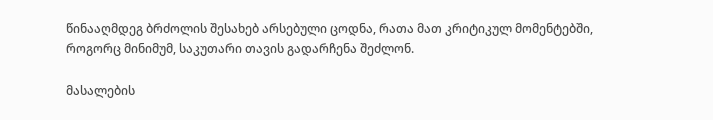წინააღმდეგ ბრძოლის შესახებ არსებული ცოდნა, რათა მათ კრიტიკულ მომენტებში, როგორც მინიმუმ, საკუთარი თავის გადარჩენა შეძლონ.

მასალების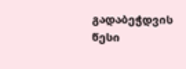გადაბეჭდვის წესი